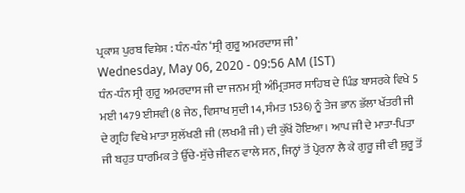ਪ੍ਰਕਾਸ਼ ਪੁਰਬ ਵਿਸ਼ੇਸ਼ : ਧੰਨ-ਧੰਨ ‘ਸ੍ਰੀ ਗੁਰੂ ਅਮਰਦਾਸ ਜੀ’
Wednesday, May 06, 2020 - 09:56 AM (IST)
ਧੰਨ-ਧੰਨ ਸ੍ਰੀ ਗੁਰੂ ਅਮਰਦਾਸ ਜੀ ਦਾ ਜਨਮ ਸ੍ਰੀ ਅੰਮ੍ਰਿਤਸਰ ਸਾਹਿਬ ਦੇ ਪਿੰਡ ਬਾਸਰਕੇ ਵਿਖੇ 5 ਮਈ 1479 ਈਸਵੀ (8 ਜੇਠ, ਵਿਸਾਖ ਸੁਦੀ 14, ਸੰਮਤ 1536) ਨੂੰ ਤੇਜ ਭਾਨ ਭੱਲਾ ਖੱਤਰੀ ਜੀ ਦੇ ਗ੍ਰਹਿ ਵਿਖੇ ਮਾਤਾ ਸੁਲੱਖਣੀ ਜੀ (ਲਖਮੀ ਜੀ) ਦੀ ਕੁੱਖੋਂ ਹੋਇਆ। ਆਪ ਜੀ ਦੇ ਮਾਤਾ-ਪਿਤਾ ਜੀ ਬਹੁਤ ਧਾਰਮਿਕ ਤੇ ਉੱਚੇ-ਸੁੱਚੇ ਜੀਵਨ ਵਾਲੇ ਸਨ, ਜਿਨ੍ਹਾਂ ਤੋਂ ਪ੍ਰੇਰਨਾ ਲੈ ਕੇ ਗੁਰੂ ਜੀ ਵੀ ਸ਼ੁਰੂ ਤੋਂ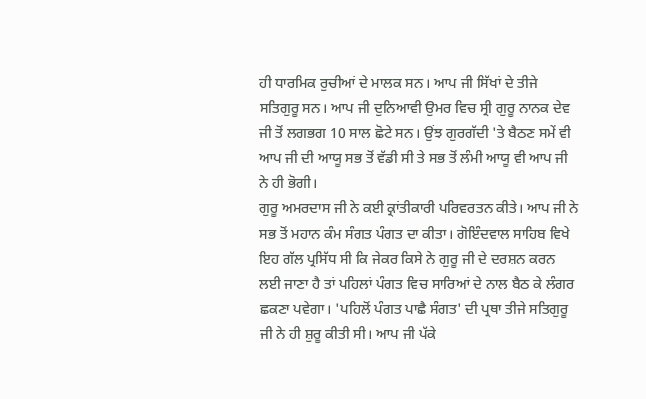ਹੀ ਧਾਰਮਿਕ ਰੁਚੀਆਂ ਦੇ ਮਾਲਕ ਸਨ। ਆਪ ਜੀ ਸਿੱਖਾਂ ਦੇ ਤੀਜੇ ਸਤਿਗੁਰੂ ਸਨ। ਆਪ ਜੀ ਦੁਨਿਆਵੀ ਉਮਰ ਵਿਚ ਸ੍ਰੀ ਗੁਰੂ ਨਾਨਕ ਦੇਵ ਜੀ ਤੋਂ ਲਗਭਗ 10 ਸਾਲ ਛੋਟੇ ਸਨ। ਉਂਝ ਗੁਰਗੱਦੀ 'ਤੇ ਬੈਠਣ ਸਮੇਂ ਵੀ ਆਪ ਜੀ ਦੀ ਆਯੂ ਸਭ ਤੋਂ ਵੱਡੀ ਸੀ ਤੇ ਸਭ ਤੋਂ ਲੰਮੀ ਆਯੂ ਵੀ ਆਪ ਜੀ ਨੇ ਹੀ ਭੋਗੀ।
ਗੁਰੂ ਅਮਰਦਾਸ ਜੀ ਨੇ ਕਈ ਕ੍ਰਾਂਤੀਕਾਰੀ ਪਰਿਵਰਤਨ ਕੀਤੇ। ਆਪ ਜੀ ਨੇ ਸਭ ਤੋਂ ਮਹਾਨ ਕੰਮ ਸੰਗਤ ਪੰਗਤ ਦਾ ਕੀਤਾ। ਗੋਇੰਦਵਾਲ ਸਾਹਿਬ ਵਿਖੇ ਇਹ ਗੱਲ ਪ੍ਰਸਿੱਧ ਸੀ ਕਿ ਜੇਕਰ ਕਿਸੇ ਨੇ ਗੁਰੂ ਜੀ ਦੇ ਦਰਸ਼ਨ ਕਰਨ ਲਈ ਜਾਣਾ ਹੈ ਤਾਂ ਪਹਿਲਾਂ ਪੰਗਤ ਵਿਚ ਸਾਰਿਆਂ ਦੇ ਨਾਲ ਬੈਠ ਕੇ ਲੰਗਰ ਛਕਣਾ ਪਵੇਗਾ। 'ਪਹਿਲੋਂ ਪੰਗਤ ਪਾਛੈ ਸੰਗਤ' ਦੀ ਪ੍ਰਥਾ ਤੀਜੇ ਸਤਿਗੁਰੂ ਜੀ ਨੇ ਹੀ ਸ਼ੁਰੂ ਕੀਤੀ ਸੀ। ਆਪ ਜੀ ਪੱਕੇ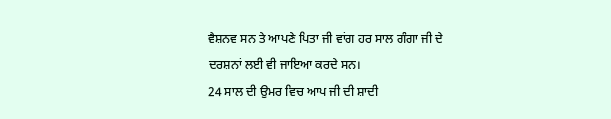ਵੈਸ਼ਨਵ ਸਨ ਤੇ ਆਪਣੇ ਪਿਤਾ ਜੀ ਵਾਂਗ ਹਰ ਸਾਲ ਗੰਗਾ ਜੀ ਦੇ ਦਰਸ਼ਨਾਂ ਲਈ ਵੀ ਜਾਇਆ ਕਰਦੇ ਸਨ।
24 ਸਾਲ ਦੀ ਉਮਰ ਵਿਚ ਆਪ ਜੀ ਦੀ ਸ਼ਾਦੀ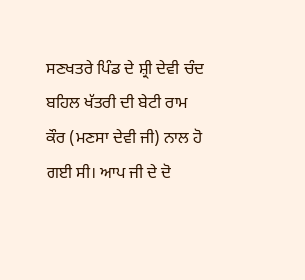ਸਣਖਤਰੇ ਪਿੰਡ ਦੇ ਸ਼੍ਰੀ ਦੇਵੀ ਚੰਦ ਬਹਿਲ ਖੱਤਰੀ ਦੀ ਬੇਟੀ ਰਾਮ ਕੌਰ (ਮਣਸਾ ਦੇਵੀ ਜੀ) ਨਾਲ ਹੋ ਗਈ ਸੀ। ਆਪ ਜੀ ਦੇ ਦੋ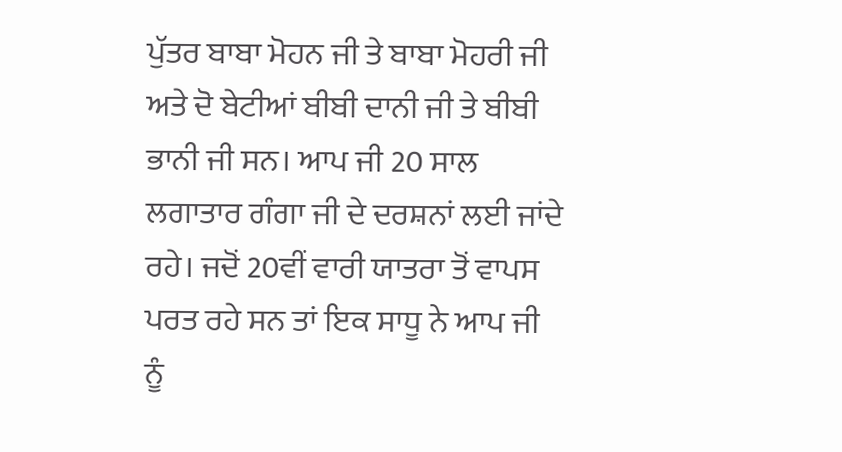ਪੁੱਤਰ ਬਾਬਾ ਮੋਹਨ ਜੀ ਤੇ ਬਾਬਾ ਮੋਹਰੀ ਜੀ ਅਤੇ ਦੋ ਬੇਟੀਆਂ ਬੀਬੀ ਦਾਨੀ ਜੀ ਤੇ ਬੀਬੀ ਭਾਨੀ ਜੀ ਸਨ। ਆਪ ਜੀ 20 ਸਾਲ ਲਗਾਤਾਰ ਗੰਗਾ ਜੀ ਦੇ ਦਰਸ਼ਨਾਂ ਲਈ ਜਾਂਦੇ ਰਹੇ। ਜਦੋਂ 20ਵੀਂ ਵਾਰੀ ਯਾਤਰਾ ਤੋਂ ਵਾਪਸ ਪਰਤ ਰਹੇ ਸਨ ਤਾਂ ਇਕ ਸਾਧੂ ਨੇ ਆਪ ਜੀ ਨੂੰ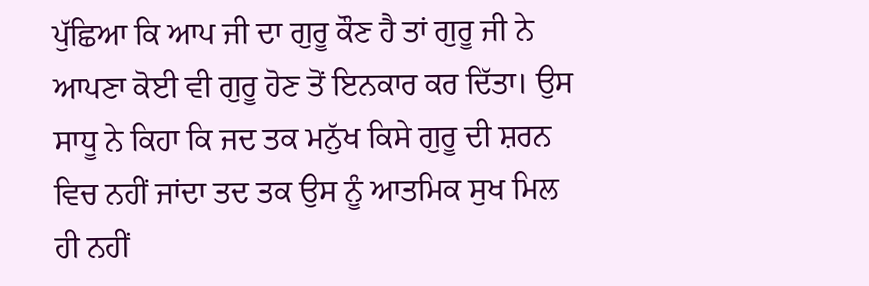ਪੁੱਛਿਆ ਕਿ ਆਪ ਜੀ ਦਾ ਗੁਰੂ ਕੌਣ ਹੈ ਤਾਂ ਗੁਰੂ ਜੀ ਨੇ ਆਪਣਾ ਕੋਈ ਵੀ ਗੁਰੂ ਹੋਣ ਤੋਂ ਇਨਕਾਰ ਕਰ ਦਿੱਤਾ। ਉਸ ਸਾਧੂ ਨੇ ਕਿਹਾ ਕਿ ਜਦ ਤਕ ਮਨੁੱਖ ਕਿਸੇ ਗੁਰੂ ਦੀ ਸ਼ਰਨ ਵਿਚ ਨਹੀਂ ਜਾਂਦਾ ਤਦ ਤਕ ਉਸ ਨੂੰ ਆਤਮਿਕ ਸੁਖ ਮਿਲ ਹੀ ਨਹੀਂ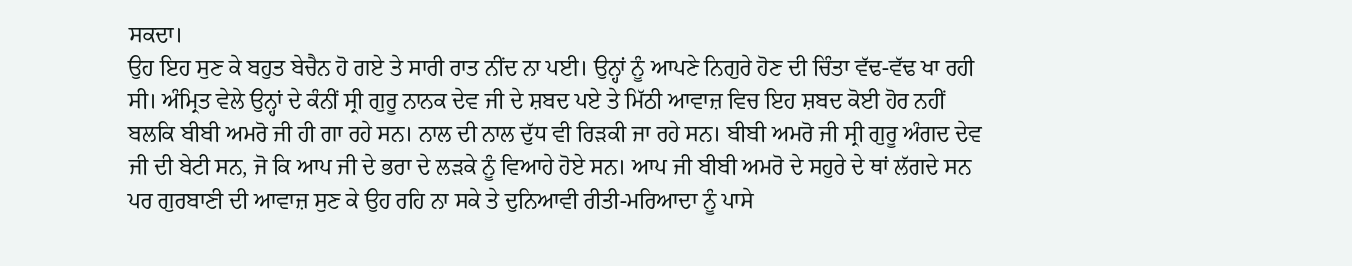ਸਕਦਾ।
ਉਹ ਇਹ ਸੁਣ ਕੇ ਬਹੁਤ ਬੇਚੈਨ ਹੋ ਗਏ ਤੇ ਸਾਰੀ ਰਾਤ ਨੀਂਦ ਨਾ ਪਈ। ਉਨ੍ਹਾਂ ਨੂੰ ਆਪਣੇ ਨਿਗੁਰੇ ਹੋਣ ਦੀ ਚਿੰਤਾ ਵੱਢ-ਵੱਢ ਖਾ ਰਹੀ ਸੀ। ਅੰਮ੍ਰਿਤ ਵੇਲੇ ਉਨ੍ਹਾਂ ਦੇ ਕੰਨੀਂ ਸ੍ਰੀ ਗੁਰੂ ਨਾਨਕ ਦੇਵ ਜੀ ਦੇ ਸ਼ਬਦ ਪਏ ਤੇ ਮਿੱਠੀ ਆਵਾਜ਼ ਵਿਚ ਇਹ ਸ਼ਬਦ ਕੋਈ ਹੋਰ ਨਹੀਂ ਬਲਕਿ ਬੀਬੀ ਅਮਰੋ ਜੀ ਹੀ ਗਾ ਰਹੇ ਸਨ। ਨਾਲ ਦੀ ਨਾਲ ਦੁੱਧ ਵੀ ਰਿੜਕੀ ਜਾ ਰਹੇ ਸਨ। ਬੀਬੀ ਅਮਰੋ ਜੀ ਸ੍ਰੀ ਗੁਰੂ ਅੰਗਦ ਦੇਵ ਜੀ ਦੀ ਬੇਟੀ ਸਨ, ਜੋ ਕਿ ਆਪ ਜੀ ਦੇ ਭਰਾ ਦੇ ਲੜਕੇ ਨੂੰ ਵਿਆਹੇ ਹੋਏ ਸਨ। ਆਪ ਜੀ ਬੀਬੀ ਅਮਰੋ ਦੇ ਸਹੁਰੇ ਦੇ ਥਾਂ ਲੱਗਦੇ ਸਨ ਪਰ ਗੁਰਬਾਣੀ ਦੀ ਆਵਾਜ਼ ਸੁਣ ਕੇ ਉਹ ਰਹਿ ਨਾ ਸਕੇ ਤੇ ਦੁਨਿਆਵੀ ਰੀਤੀ-ਮਰਿਆਦਾ ਨੂੰ ਪਾਸੇ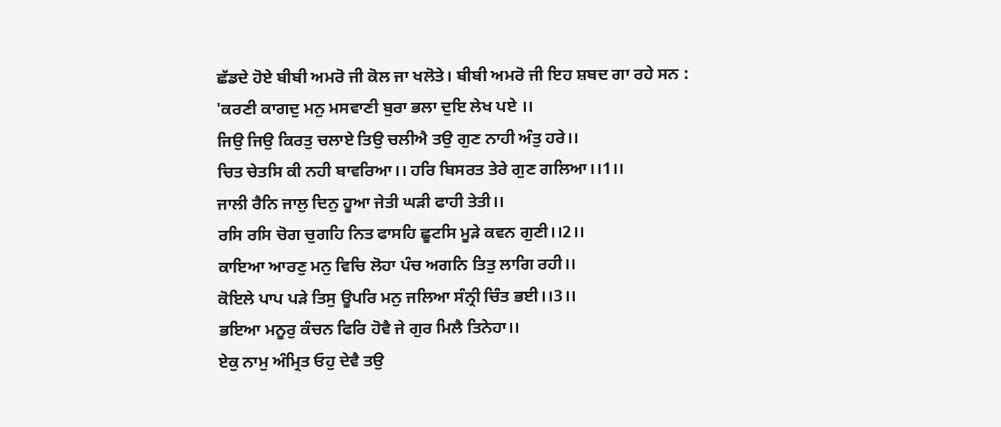ਛੱਡਦੇ ਹੋਏ ਬੀਬੀ ਅਮਰੋ ਜੀ ਕੋਲ ਜਾ ਖਲੋਤੇ। ਬੀਬੀ ਅਮਰੋ ਜੀ ਇਹ ਸ਼ਬਦ ਗਾ ਰਹੇ ਸਨ :
'ਕਰਣੀ ਕਾਗਦੁ ਮਨੁ ਮਸਵਾਣੀ ਬੁਰਾ ਭਲਾ ਦੁਇ ਲੇਖ ਪਏ ।।
ਜਿਉ ਜਿਉ ਕਿਰਤੁ ਚਲਾਏ ਤਿਉ ਚਲੀਐ ਤਉ ਗੁਣ ਨਾਹੀ ਅੰਤੁ ਹਰੇ।।
ਚਿਤ ਚੇਤਸਿ ਕੀ ਨਹੀ ਬਾਵਰਿਆ।। ਹਰਿ ਬਿਸਰਤ ਤੇਰੇ ਗੁਣ ਗਲਿਆ।।1।।
ਜਾਲੀ ਰੈਨਿ ਜਾਲੁ ਦਿਨੁ ਹੂਆ ਜੇਤੀ ਘੜੀ ਫਾਹੀ ਤੇਤੀ।।
ਰਸਿ ਰਸਿ ਚੋਗ ਚੁਗਹਿ ਨਿਤ ਫਾਸਹਿ ਛੂਟਸਿ ਮੂੜੇ ਕਵਨ ਗੁਣੀ।।2।।
ਕਾਇਆ ਆਰਣੁ ਮਨੁ ਵਿਚਿ ਲੋਹਾ ਪੰਚ ਅਗਨਿ ਤਿਤੁ ਲਾਗਿ ਰਹੀ।।
ਕੋਇਲੇ ਪਾਪ ਪੜੇ ਤਿਸੁ ਊਪਰਿ ਮਨੁ ਜਲਿਆ ਸੰਨ੍ਰੀ ਚਿੰਤ ਭਈ।।3।।
ਭਇਆ ਮਨੂਰੁ ਕੰਚਨ ਫਿਰਿ ਹੋਵੈ ਜੇ ਗੁਰ ਮਿਲੈ ਤਿਨੇਹਾ।।
ਏਕੁ ਨਾਮੁ ਅੰਮ੍ਰਿਤ ਓਹੁ ਦੇਵੈ ਤਉ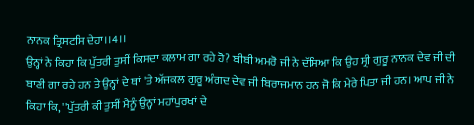ਨਾਨਕ ਤ੍ਰਿਸਟਸਿ ਦੇਹਾ।।4।।
ਉਨ੍ਹਾਂ ਨੇ ਕਿਹਾ ਕਿ ਪੁੱਤਰੀ ਤੁਸੀਂ ਕਿਸਦਾ ਕਲਾਮ ਗਾ ਰਹੇ ਹੋ? ਬੀਬੀ ਅਮਰੋ ਜੀ ਨੇ ਦੱਸਿਆ ਕਿ ਉਹ ਸ੍ਰੀ ਗੁਰੂ ਨਾਨਕ ਦੇਵ ਜੀ ਦੀ ਬਾਣੀ ਗਾ ਰਹੇ ਹਨ ਤੇ ਉਨ੍ਹਾਂ ਦੇ ਥਾਂ 'ਤੇ ਅੱਜਕਲ ਗੁਰੂ ਅੰਗਦ ਦੇਵ ਜੀ ਬਿਰਾਜਮਾਨ ਹਨ ਜੋ ਕਿ ਮੇਰੇ ਪਿਤਾ ਜੀ ਹਨ। ਆਪ ਜੀ ਨੇ ਕਿਹਾ ਕਿ, ''ਪੁੱਤਰੀ ਕੀ ਤੁਸੀਂ ਮੈਨੂੰ ਉਨ੍ਹਾਂ ਮਹਾਂਪੁਰਖਾਂ ਦੇ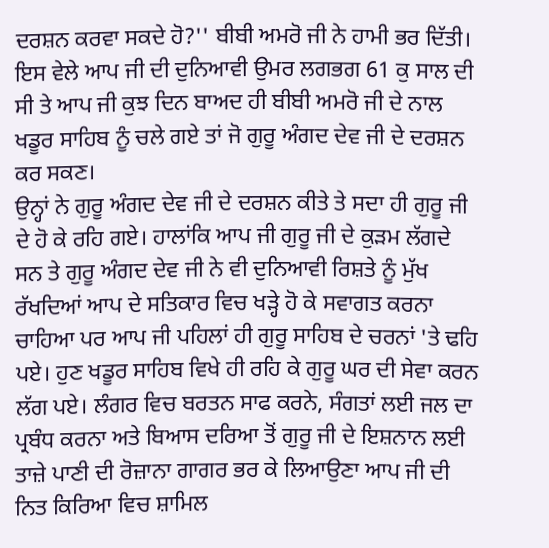ਦਰਸ਼ਨ ਕਰਵਾ ਸਕਦੇ ਹੋ?'' ਬੀਬੀ ਅਮਰੋ ਜੀ ਨੇ ਹਾਮੀ ਭਰ ਦਿੱਤੀ। ਇਸ ਵੇਲੇ ਆਪ ਜੀ ਦੀ ਦੁਨਿਆਵੀ ਉਮਰ ਲਗਭਗ 61 ਕੁ ਸਾਲ ਦੀ ਸੀ ਤੇ ਆਪ ਜੀ ਕੁਝ ਦਿਨ ਬਾਅਦ ਹੀ ਬੀਬੀ ਅਮਰੋ ਜੀ ਦੇ ਨਾਲ ਖਡੂਰ ਸਾਹਿਬ ਨੂੰ ਚਲੇ ਗਏ ਤਾਂ ਜੋ ਗੁਰੂ ਅੰਗਦ ਦੇਵ ਜੀ ਦੇ ਦਰਸ਼ਨ ਕਰ ਸਕਣ।
ਉਨ੍ਹਾਂ ਨੇ ਗੁਰੂ ਅੰਗਦ ਦੇਵ ਜੀ ਦੇ ਦਰਸ਼ਨ ਕੀਤੇ ਤੇ ਸਦਾ ਹੀ ਗੁਰੂ ਜੀ ਦੇ ਹੋ ਕੇ ਰਹਿ ਗਏ। ਹਾਲਾਂਕਿ ਆਪ ਜੀ ਗੁਰੂ ਜੀ ਦੇ ਕੁੜਮ ਲੱਗਦੇ ਸਨ ਤੇ ਗੁਰੂ ਅੰਗਦ ਦੇਵ ਜੀ ਨੇ ਵੀ ਦੁਨਿਆਵੀ ਰਿਸ਼ਤੇ ਨੂੰ ਮੁੱਖ ਰੱਖਦਿਆਂ ਆਪ ਦੇ ਸਤਿਕਾਰ ਵਿਚ ਖੜ੍ਹੇ ਹੋ ਕੇ ਸਵਾਗਤ ਕਰਨਾ ਚਾਹਿਆ ਪਰ ਆਪ ਜੀ ਪਹਿਲਾਂ ਹੀ ਗੁਰੂ ਸਾਹਿਬ ਦੇ ਚਰਨਾਂ 'ਤੇ ਢਹਿ ਪਏ। ਹੁਣ ਖਡੂਰ ਸਾਹਿਬ ਵਿਖੇ ਹੀ ਰਹਿ ਕੇ ਗੁਰੂ ਘਰ ਦੀ ਸੇਵਾ ਕਰਨ ਲੱਗ ਪਏ। ਲੰਗਰ ਵਿਚ ਬਰਤਨ ਸਾਫ ਕਰਨੇ, ਸੰਗਤਾਂ ਲਈ ਜਲ ਦਾ ਪ੍ਰਬੰਧ ਕਰਨਾ ਅਤੇ ਬਿਆਸ ਦਰਿਆ ਤੋਂ ਗੁਰੂ ਜੀ ਦੇ ਇਸ਼ਨਾਨ ਲਈ ਤਾਜ਼ੇ ਪਾਣੀ ਦੀ ਰੋਜ਼ਾਨਾ ਗਾਗਰ ਭਰ ਕੇ ਲਿਆਉਣਾ ਆਪ ਜੀ ਦੀ ਨਿਤ ਕਿਰਿਆ ਵਿਚ ਸ਼ਾਮਿਲ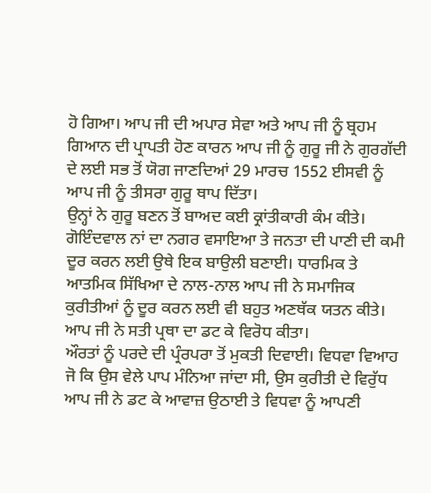ਹੋ ਗਿਆ। ਆਪ ਜੀ ਦੀ ਅਪਾਰ ਸੇਵਾ ਅਤੇ ਆਪ ਜੀ ਨੂੰ ਬ੍ਰਹਮ ਗਿਆਨ ਦੀ ਪ੍ਰਾਪਤੀ ਹੋਣ ਕਾਰਨ ਆਪ ਜੀ ਨੂੰ ਗੁਰੂ ਜੀ ਨੇ ਗੁਰਗੱਦੀ ਦੇ ਲਈ ਸਭ ਤੋਂ ਯੋਗ ਜਾਣਦਿਆਂ 29 ਮਾਰਚ 1552 ਈਸਵੀ ਨੂੰ ਆਪ ਜੀ ਨੂੰ ਤੀਸਰਾ ਗੁਰੂ ਥਾਪ ਦਿੱਤਾ।
ਉਨ੍ਹਾਂ ਨੇ ਗੁਰੂ ਬਣਨ ਤੋਂ ਬਾਅਦ ਕਈ ਕ੍ਰਾਂਤੀਕਾਰੀ ਕੰਮ ਕੀਤੇ। ਗੋਇੰਦਵਾਲ ਨਾਂ ਦਾ ਨਗਰ ਵਸਾਇਆ ਤੇ ਜਨਤਾ ਦੀ ਪਾਣੀ ਦੀ ਕਮੀ ਦੂਰ ਕਰਨ ਲਈ ਉਥੇ ਇਕ ਬਾਉਲੀ ਬਣਾਈ। ਧਾਰਮਿਕ ਤੇ ਆਤਮਿਕ ਸਿੱਖਿਆ ਦੇ ਨਾਲ-ਨਾਲ ਆਪ ਜੀ ਨੇ ਸਮਾਜਿਕ ਕੁਰੀਤੀਆਂ ਨੂੰ ਦੂਰ ਕਰਨ ਲਈ ਵੀ ਬਹੁਤ ਅਣਥੱਕ ਯਤਨ ਕੀਤੇ। ਆਪ ਜੀ ਨੇ ਸਤੀ ਪ੍ਰਥਾ ਦਾ ਡਟ ਕੇ ਵਿਰੋਧ ਕੀਤਾ।
ਔਰਤਾਂ ਨੂੰ ਪਰਦੇ ਦੀ ਪ੍ਰੰਰਪਰਾ ਤੋਂ ਮੁਕਤੀ ਦਿਵਾਈ। ਵਿਧਵਾ ਵਿਆਹ ਜੋ ਕਿ ਉਸ ਵੇਲੇ ਪਾਪ ਮੰਨਿਆ ਜਾਂਦਾ ਸੀ, ਉਸ ਕੁਰੀਤੀ ਦੇ ਵਿਰੁੱਧ ਆਪ ਜੀ ਨੇ ਡਟ ਕੇ ਆਵਾਜ਼ ਉਠਾਈ ਤੇ ਵਿਧਵਾ ਨੂੰ ਆਪਣੀ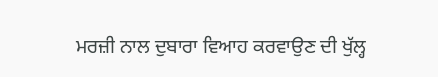ਮਰਜ਼ੀ ਨਾਲ ਦੁਬਾਰਾ ਵਿਆਹ ਕਰਵਾਉਣ ਦੀ ਖੁੱਲ੍ਹ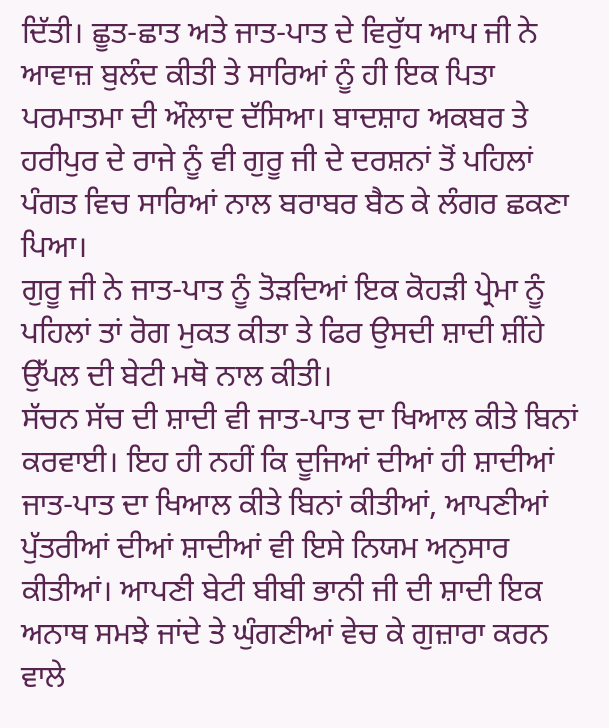ਦਿੱਤੀ। ਛੂਤ-ਛਾਤ ਅਤੇ ਜਾਤ-ਪਾਤ ਦੇ ਵਿਰੁੱਧ ਆਪ ਜੀ ਨੇ ਆਵਾਜ਼ ਬੁਲੰਦ ਕੀਤੀ ਤੇ ਸਾਰਿਆਂ ਨੂੰ ਹੀ ਇਕ ਪਿਤਾ ਪਰਮਾਤਮਾ ਦੀ ਔਲਾਦ ਦੱਸਿਆ। ਬਾਦਸ਼ਾਹ ਅਕਬਰ ਤੇ ਹਰੀਪੁਰ ਦੇ ਰਾਜੇ ਨੂੰ ਵੀ ਗੁਰੂ ਜੀ ਦੇ ਦਰਸ਼ਨਾਂ ਤੋਂ ਪਹਿਲਾਂ ਪੰਗਤ ਵਿਚ ਸਾਰਿਆਂ ਨਾਲ ਬਰਾਬਰ ਬੈਠ ਕੇ ਲੰਗਰ ਛਕਣਾ ਪਿਆ।
ਗੁਰੂ ਜੀ ਨੇ ਜਾਤ-ਪਾਤ ਨੂੰ ਤੋੜਦਿਆਂ ਇਕ ਕੋਹੜੀ ਪ੍ਰੇਮਾ ਨੂੰ ਪਹਿਲਾਂ ਤਾਂ ਰੋਗ ਮੁਕਤ ਕੀਤਾ ਤੇ ਫਿਰ ਉਸਦੀ ਸ਼ਾਦੀ ਸ਼ੀਂਹੇ ਉੱਪਲ ਦੀ ਬੇਟੀ ਮਥੋ ਨਾਲ ਕੀਤੀ।
ਸੱਚਨ ਸੱਚ ਦੀ ਸ਼ਾਦੀ ਵੀ ਜਾਤ-ਪਾਤ ਦਾ ਖਿਆਲ ਕੀਤੇ ਬਿਨਾਂ ਕਰਵਾਈ। ਇਹ ਹੀ ਨਹੀਂ ਕਿ ਦੂਜਿਆਂ ਦੀਆਂ ਹੀ ਸ਼ਾਦੀਆਂ ਜਾਤ-ਪਾਤ ਦਾ ਖਿਆਲ ਕੀਤੇ ਬਿਨਾਂ ਕੀਤੀਆਂ, ਆਪਣੀਆਂ ਪੁੱਤਰੀਆਂ ਦੀਆਂ ਸ਼ਾਦੀਆਂ ਵੀ ਇਸੇ ਨਿਯਮ ਅਨੁਸਾਰ ਕੀਤੀਆਂ। ਆਪਣੀ ਬੇਟੀ ਬੀਬੀ ਭਾਨੀ ਜੀ ਦੀ ਸ਼ਾਦੀ ਇਕ ਅਨਾਥ ਸਮਝੇ ਜਾਂਦੇ ਤੇ ਘੁੰਗਣੀਆਂ ਵੇਚ ਕੇ ਗੁਜ਼ਾਰਾ ਕਰਨ ਵਾਲੇ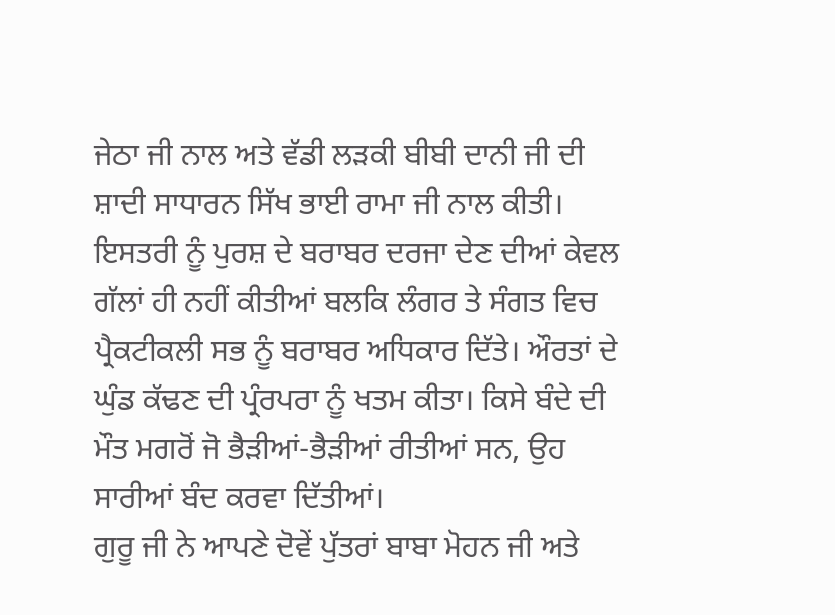ਜੇਠਾ ਜੀ ਨਾਲ ਅਤੇ ਵੱਡੀ ਲੜਕੀ ਬੀਬੀ ਦਾਨੀ ਜੀ ਦੀ ਸ਼ਾਦੀ ਸਾਧਾਰਨ ਸਿੱਖ ਭਾਈ ਰਾਮਾ ਜੀ ਨਾਲ ਕੀਤੀ। ਇਸਤਰੀ ਨੂੰ ਪੁਰਸ਼ ਦੇ ਬਰਾਬਰ ਦਰਜਾ ਦੇਣ ਦੀਆਂ ਕੇਵਲ ਗੱਲਾਂ ਹੀ ਨਹੀਂ ਕੀਤੀਆਂ ਬਲਕਿ ਲੰਗਰ ਤੇ ਸੰਗਤ ਵਿਚ ਪ੍ਰੈਕਟੀਕਲੀ ਸਭ ਨੂੰ ਬਰਾਬਰ ਅਧਿਕਾਰ ਦਿੱਤੇ। ਔਰਤਾਂ ਦੇ ਘੁੰਡ ਕੱਢਣ ਦੀ ਪ੍ਰੰਰਪਰਾ ਨੂੰ ਖਤਮ ਕੀਤਾ। ਕਿਸੇ ਬੰਦੇ ਦੀ ਮੌਤ ਮਗਰੋਂ ਜੋ ਭੈੜੀਆਂ-ਭੈੜੀਆਂ ਰੀਤੀਆਂ ਸਨ, ਉਹ ਸਾਰੀਆਂ ਬੰਦ ਕਰਵਾ ਦਿੱਤੀਆਂ।
ਗੁਰੂ ਜੀ ਨੇ ਆਪਣੇ ਦੋਵੇਂ ਪੁੱਤਰਾਂ ਬਾਬਾ ਮੋਹਨ ਜੀ ਅਤੇ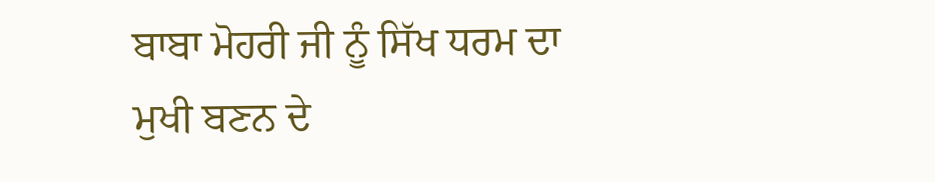ਬਾਬਾ ਮੋਹਰੀ ਜੀ ਨੂੰ ਸਿੱਖ ਧਰਮ ਦਾ ਮੁਖੀ ਬਣਨ ਦੇ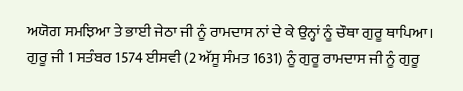ਅਯੋਗ ਸਮਝਿਆ ਤੇ ਭਾਈ ਜੇਠਾ ਜੀ ਨੂੰ ਰਾਮਦਾਸ ਨਾਂ ਦੇ ਕੇ ਉਨ੍ਹਾਂ ਨੂੰ ਚੌਥਾ ਗੁਰੂ ਥਾਪਿਆ। ਗੁਰੂ ਜੀ 1 ਸਤੰਬਰ 1574 ਈਸਵੀ (2 ਅੱਸੂ ਸੰਮਤ 1631) ਨੂੰ ਗੁਰੂ ਰਾਮਦਾਸ ਜੀ ਨੂੰ ਗੁਰੂ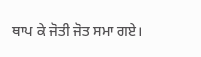ਥਾਪ ਕੇ ਜੋਤੀ ਜੋਤ ਸਮਾ ਗਏ।